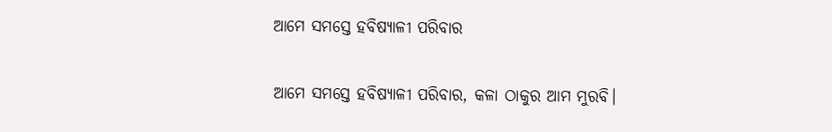ଆମେ ସମସ୍ତେ ହବିଷ୍ୟାଳୀ ପରିବାର

ଆମେ ସମସ୍ତେ ହବିଷ୍ୟାଳୀ ପରିବାର, କଳା ଠାକୁର ଆମ ମୁରବି।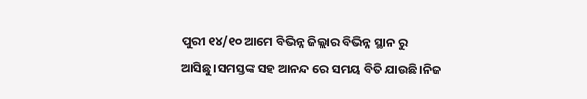ପୁରୀ ୧୪/୧୦ ଆମେ ବିଭିନ୍ନ ଜିଲ୍ଲାର ବିଭିନ୍ନ ସ୍ଥାନ ରୁ ଆସିଛୁ।ସମସ୍ତଙ୍କ ସହ ଆନନ୍ଦ ରେ ସମୟ ବିତି ଯାଉଛି।ନିଜ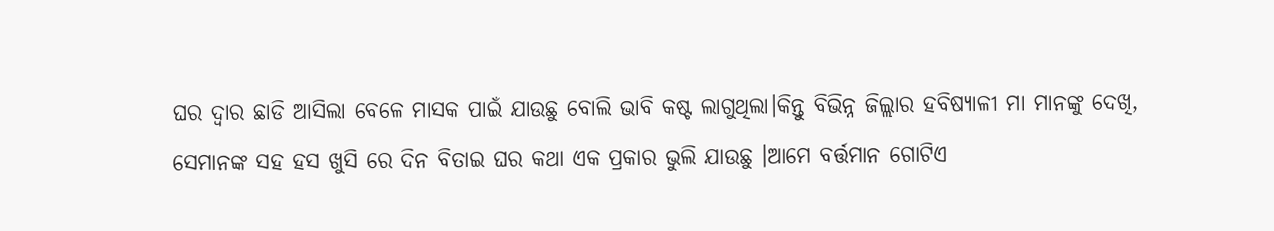ଘର ଦ୍ଵାର ଛାଡି ଆସିଲା ବେଳେ ମାସକ ପାଇଁ ଯାଉଛୁ ବୋଲି ଭାବି କଷ୍ଟ ଲାଗୁଥିଲା।କିନ୍ତୁ ବିଭିନ୍ନ ଜିଲ୍ଲାର ହବିଷ୍ୟାଳୀ ମା ମାନଙ୍କୁ ଦେଖି, ସେମାନଙ୍କ ସହ ହସ ଖୁସି ରେ ଦିନ ବିତାଇ ଘର କଥା ଏକ ପ୍ରକାର ଭୁଲି ଯାଉଛୁ ।ଆମେ ବର୍ତ୍ତମାନ ଗୋଟିଏ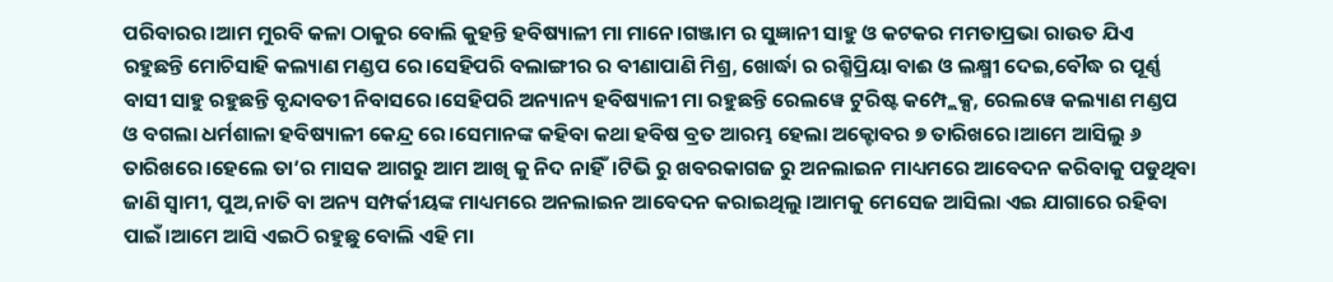ପରିବାରର।ଆମ ମୁରବି କଳା ଠାକୁର ବୋଲି କୁହନ୍ତି ହବିଷ୍ୟାଳୀ ମା ମାନେ।ଗଞ୍ଜାମ ର ସୁଜ୍ଞାନୀ ସାହୁ ଓ କଟକର ମମତାପ୍ରଭା ରାଉତ ଯିଏ ରହୁଛନ୍ତି ମୋଚିସାହି କଲ୍ୟାଣ ମଣ୍ଡପ ରେ।ସେହିପରି ବଲାଙ୍ଗୀର ର ବୀଣାପାଣି ମିଶ୍ର, ଖୋର୍ଦ୍ଧା ର ରଶ୍ମିପ୍ରିୟା ବାଈ ଓ ଲକ୍ଷ୍ମୀ ଦେଇ,ବୌଦ୍ଧ ର ପୂର୍ଣ୍ଣ ବାସୀ ସାହୁ ରହୁଛନ୍ତି ବୃନ୍ଦାବତୀ ନିବାସରେ।ସେହିପରି ଅନ୍ୟାନ୍ୟ ହବିଷ୍ୟାଳୀ ମା ରହୁଛନ୍ତି ରେଲୱେ ଟୁରିଷ୍ଟ କମ୍ପ୍ଲେକ୍ସ, ରେଲୱେ କଲ୍ୟାଣ ମଣ୍ଡପ ଓ ବଗଲା ଧର୍ମଶାଳା ହବିଷ୍ୟାଳୀ କେନ୍ଦ୍ର ରେ।ସେମାନଙ୍କ କହିବା କଥା ହବିଷ ବ୍ରତ ଆରମ୍ଭ ହେଲା ଅକ୍ଟୋବର ୭ ତାରିଖରେ।ଆମେ ଆସିଲୁ ୬ ତାରିଖରେ।ହେଲେ ତା’ର ମାସକ ଆଗରୁ ଆମ ଆଖି କୁ ନିଦ ନାହିଁ।ଟିଭି ରୁ ଖବରକାଗଜ ରୁ ଅନଲାଇନ ମାଧ୍ୟମରେ ଆବେଦନ କରିବାକୁ ପଡୁଥିବା ଜାଣି ସ୍ବାମୀ, ପୁଅ,ନାତି ବା ଅନ୍ୟ ସମ୍ପର୍କୀୟଙ୍କ ମାଧ୍ୟମରେ ଅନଲାଇନ ଆବେଦନ କରାଇଥିଲୁ।ଆମକୁ ମେସେଜ ଆସିଲା ଏଇ ଯାଗାରେ ରହିବା ପାଇଁ।ଆମେ ଆସି ଏଇଠି ରହୁଛୁ ବୋଲି ଏହି ମା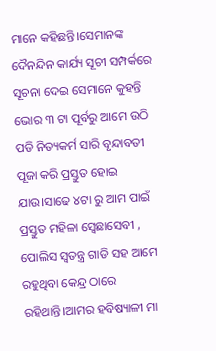ମାନେ କହିଛନ୍ତି।ସେମାନଙ୍କ ଦୈନନ୍ଦିନ କାର୍ଯ୍ୟ ସୂଚୀ ସମ୍ପର୍କରେ ସୂଚନା ଦେଇ ସେମାନେ କୁହନ୍ତି ଭୋର ୩ ଟା ପୂର୍ବରୁ ଆମେ ଉଠି ପଡି ନିତ୍ୟକର୍ମ ସାରି ବୃନ୍ଦାବତୀ ପୂଜା କରି ପ୍ରସ୍ତୁତ ହୋଇ ଯାଉ।ସାଢେ ୪ଟା ରୁ ଆମ ପାଇଁ ପ୍ରସ୍ତୁତ ମହିଳା ସ୍ବେଛାସେବୀ , ପୋଲିସ ସ୍ବତନ୍ତ୍ର ଗାଡି ସହ ଆମେ ରହୁଥିବା କେନ୍ଦ୍ର ଠାରେ ରହିଥାନ୍ତି।ଆମର ହବିଷ୍ୟାଳୀ ମା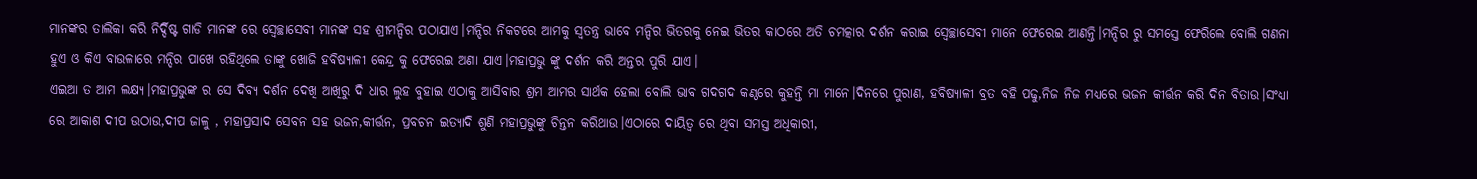ମାନଙ୍କର ତାଲିକା କରି ନିର୍ଦ୍ଦିଷ୍ଟ ଗାଡି ମାନଙ୍କ ରେ ସ୍ବେଚ୍ଛାସେବୀ ମାନଙ୍କ ସହ ଶ୍ରୀମନ୍ଦିର ପଠାଯାଏ।ମନ୍ଦିର ନିକଟରେ ଆମକୁ ସ୍ବତନ୍ତ୍ର ଭାବେ ମନ୍ଦିର ଭିତରକୁ ନେଇ ଭିତର କାଠରେ ଅତି ଚମତ୍କାର ଦର୍ଶନ କରାଇ ସ୍ବେଚ୍ଛାସେବୀ ମାନେ ଫେରେଇ ଆଣନ୍ତି।ମନ୍ଦିର ରୁ ସମସ୍ତେ ଫେରିଲେ ବୋଲି ଗଣନା ହୁଏ ଓ କିଏ ବାଉଳାରେ ମନ୍ଦିର ପାଖେ ରହିଥିଲେ ତାଙ୍କୁ ଖୋଜି ହବିଷ୍ୟାଳୀ କେନ୍ଦ୍ର କୁ ଫେରେଇ ଅଣା ଯାଏ।ମହାପ୍ରଭୁ ଙ୍କୁ ଦର୍ଶନ କରି ଅନ୍ତର ପୁରି ଯାଏ।
ଏଇଆ ତ ଆମ ଲକ୍ଷ୍ୟ।ମହାପ୍ରଭୁଙ୍କ ର ସେ ଦିବ୍ଯ ଦର୍ଶନ ଦେଖି ଆଖିରୁ ଦି ଧାର ଲୁହ ବୁହାଇ ଏଠାକୁ ଆସିବାର ଶ୍ରମ ଆମର ସାର୍ଥକ ହେଲା ବୋଲି ଭାବ ଗଦଗଦ କଣ୍ଠରେ କୁହନ୍ତି ମା ମାନେ।ଦିନରେ ପୁରାଣ, ହବିଷ୍ୟାଳୀ ବ୍ରତ ବହି ପଢୁ,ନିଜ ନିଜ ମଧ୍ୟରେ ଭଜନ କୀର୍ତ୍ତନ କରି ଦିନ ବିତାଉ।ସଂଧ୍ୟା ରେ ଆକାଶ ଦୀପ ଉଠାଉ,ଦୀପ ଜାଳୁ , ମହାପ୍ରସାଦ ସେବନ ସହ ଭଜନ,କୀର୍ତ୍ତନ, ପ୍ରବଚନ ଇତ୍ୟାଦି ଶୁଣି ମହାପ୍ରଭୁଙ୍କୁ ଚିନ୍ତନ କରିଥାଉ।ଏଠାରେ ଦାୟିତ୍ବ ରେ ଥିବା ସମସ୍ତ ଅଧିକାରୀ,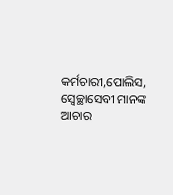କର୍ମଚାରୀ,ପୋଲିସ, ସ୍ବେଚ୍ଛାସେବୀ ମାନଙ୍କ ଆଚାର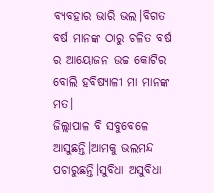ବ୍ୟବହାର ଭାରି ଭଲ।ବିଗତ ବର୍ଷ ମାନଙ୍କ ଠାରୁ ଚଳିତ ବର୍ଷ ର ଆୟୋଜନ ଉଚ୍ଚ କୋଟିର ବୋଲି ହବିଷ୍ୟାଳୀ ମା ମାନଙ୍କ ମତ।
ଜିଲ୍ଲାପାଳ ବି ସବୁବେଳେ ଆସୁଛନ୍ତି।ଆମକୁ ଭଲମନ୍ଦ ପଚାରୁଛନ୍ତି।ସୁବିଧା ଅସୁବିଧା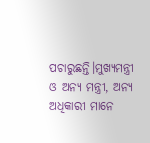ପଚାରୁଛନ୍ତି।ମୁଖ୍ୟମନ୍ତ୍ରୀ ଓ ଅନ୍ୟ ମନ୍ତ୍ରୀ, ଅନ୍ୟ ଅଧିକାରୀ ମାନେ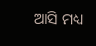ଆସି ମଧ୍ୟ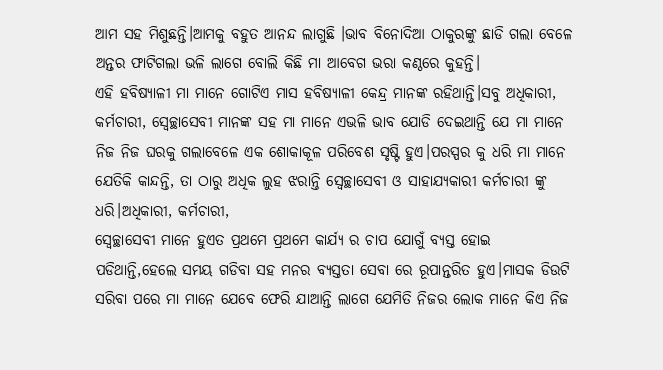ଆମ ସହ ମିଶୁଛନ୍ତି।ଆମକୁ ବହୁତ ଆନନ୍ଦ ଲାଗୁଛି ।ଭାବ ବିନୋଦିଆ ଠାକୁରଙ୍କୁ ଛାଡି ଗଲା ବେଳେ ଅନ୍ତର ଫାଟିଗଲା ଭଳି ଲାଗେ ବୋଲି କିଛି ମା ଆବେଗ ଭରା କଣ୍ଠରେ କୁହନ୍ତି।
ଏହି ହବିଷ୍ୟାଳୀ ମା ମାନେ ଗୋଟିଏ ମାସ ହବିଷ୍ୟାଳୀ କେନ୍ଦ୍ର ମାନଙ୍କ ରହିଥାନ୍ତି।ସବୁ ଅଧିକାରୀ, କର୍ମଚାରୀ, ସ୍ବେଚ୍ଛାସେବୀ ମାନଙ୍କ ସହ ମା ମାନେ ଏଭଳି ଭାବ ଯୋଡି ଦେଇଥାନ୍ତି ଯେ ମା ମାନେ ନିଜ ନିଜ ଘରକୁ ଗଲାବେଳେ ଏକ ଶୋକାକୂଳ ପରିବେଶ ସୃଷ୍ଟି ହୁଏ।ପରସ୍ପର କୁ ଧରି ମା ମାନେ ଯେତିକି କାନ୍ଦନ୍ତି, ତା ଠାରୁ ଅଧିକ ଲୁହ ଝରାନ୍ତି ସ୍ବେଚ୍ଛାସେବୀ ଓ ସାହାଯ୍ୟକାରୀ କର୍ମଚାରୀ ଙ୍କୁ ଧରି।ଅଧିକାରୀ, କର୍ମଚାରୀ,
ସ୍ବେଚ୍ଛାସେବୀ ମାନେ ହୁଏତ ପ୍ରଥମେ ପ୍ରଥମେ କାର୍ଯ୍ୟ ର ଚାପ ଯୋଗୁଁ ବ୍ୟସ୍ତ ହୋଇ ପଡିଥାନ୍ତି,ହେଲେ ସମୟ ଗଡିବା ସହ ମନର ବ୍ୟସ୍ତତା ସେବା ରେ ରୂପାନ୍ତରିତ ହୁଏ।ମାସକ ଡିଉଟି ସରିବା ପରେ ମା ମାନେ ଯେବେ ଫେରି ଯାଆନ୍ତି ଲାଗେ ଯେମିତି ନିଜର ଲୋକ ମାନେ କିଏ ନିଜ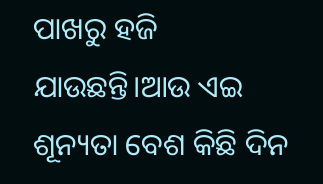ପାଖରୁ ହଜି ଯାଉଛନ୍ତି।ଆଉ ଏଇ ଶୂନ୍ୟତା ବେଶ କିଛି ଦିନ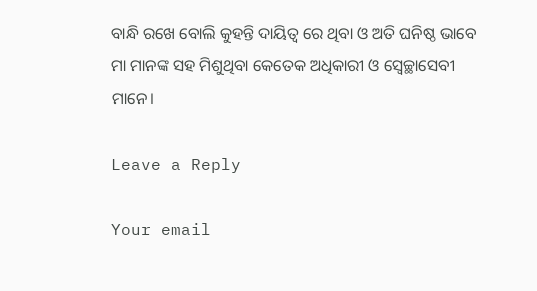ବାନ୍ଧି ରଖେ ବୋଲି କୁହନ୍ତି ଦାୟିତ୍ୱ ରେ ଥିବା ଓ ଅତି ଘନିଷ୍ଠ ଭାବେ ମା ମାନଙ୍କ ସହ ମିଶୁଥିବା କେତେକ ଅଧିକାରୀ ଓ ସ୍ବେଚ୍ଛାସେବୀ ମାନେ।

Leave a Reply

Your email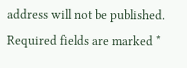address will not be published. Required fields are marked *